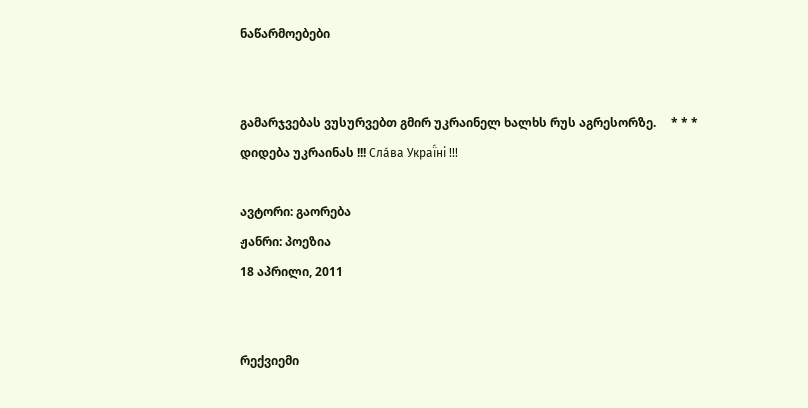ნაწარმოებები


გამარჯვებას ვუსურვებთ გმირ უკრაინელ ხალხს რუს აგრესორზე.     * * *     დიდება უკრაინას !!! Сла́ва Украї́ні !!!

ავტორი: გაორება
ჟანრი: პოეზია
18 აპრილი, 2011


რექვიემი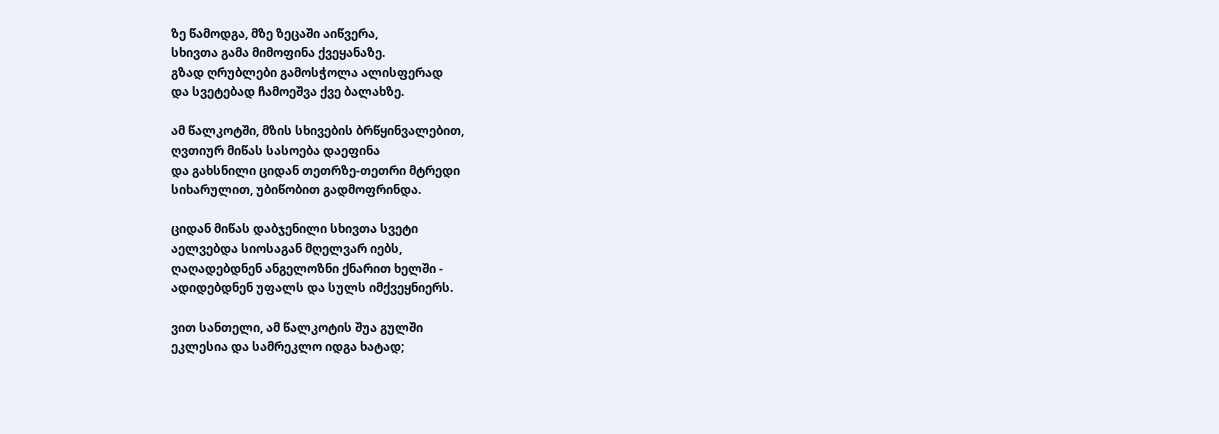ზე წამოდგა, მზე ზეცაში აიწვერა,
სხივთა გამა მიმოფინა ქვეყანაზე.
გზად ღრუბლები გამოსჭოლა ალისფერად
და სვეტებად ჩამოეშვა ქვე ბალახზე.

ამ წალკოტში, მზის სხივების ბრწყინვალებით,
ღვთიურ მიწას სასოება დაეფინა
და გახსნილი ციდან თეთრზე-თეთრი მტრედი
სიხარულით, უბიწობით გადმოფრინდა.

ციდან მიწას დაბჯენილი სხივთა სვეტი
აელვებდა სიოსაგან მღელვარ იებს,
ღაღადებდნენ ანგელოზნი ქნარით ხელში -
ადიდებდნენ უფალს და სულს იმქვეყნიერს.

ვით სანთელი, ამ წალკოტის შუა გულში
ეკლესია და სამრეკლო იდგა ხატად;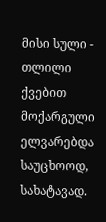მისი სული - თლილი ქვებით მოქარგული
ელვარებდა საუცხოოდ, სახატავად.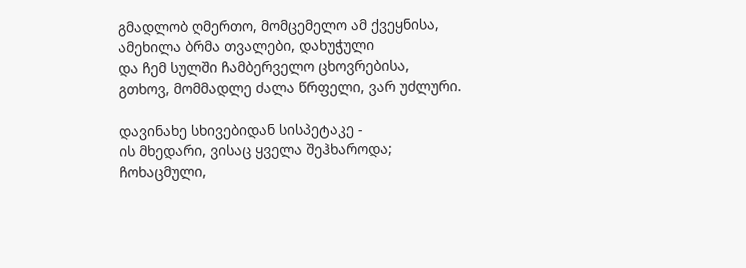გმადლობ ღმერთო, მომცემელო ამ ქვეყნისა,
ამეხილა ბრმა თვალები, დახუჭული
და ჩემ სულში ჩამბერველო ცხოვრებისა,
გთხოვ, მომმადლე ძალა წრფელი, ვარ უძლური.

დავინახე სხივებიდან სისპეტაკე -
ის მხედარი, ვისაც ყველა შეჰხაროდა;
ჩოხაცმული,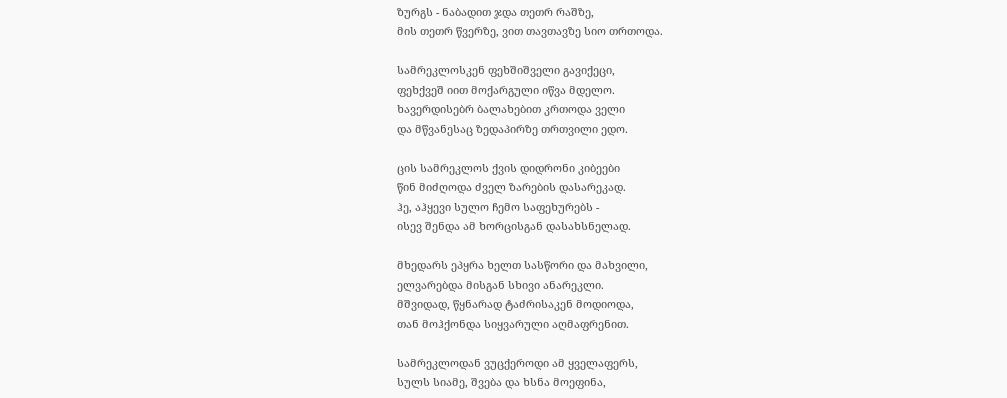ზურგს - ნაბადით ჯდა თეთრ რაშზე,
მის თეთრ წვერზე, ვით თავთავზე სიო თრთოდა.

სამრეკლოსკენ ფეხშიშველი გავიქეცი,
ფეხქვეშ იით მოქარგული იწვა მდელო.
ხავერდისებრ ბალახებით კრთოდა ველი
და მწვანესაც ზედაპირზე თრთვილი ედო.

ცის სამრეკლოს ქვის დიდრონი კიბეები
წინ მიძღოდა ძველ ზარების დასარეკად.
ჰე, აჰყევი სულო ჩემო საფეხურებს -
ისევ შენდა ამ ხორცისგან დასახსნელად.

მხედარს ეპყრა ხელთ სასწორი და მახვილი,
ელვარებდა მისგან სხივი ანარეკლი.
მშვიდად, წყნარად ტაძრისაკენ მოდიოდა,
თან მოჰქონდა სიყვარული აღმაფრენით.

სამრეკლოდან ვუცქეროდი ამ ყველაფერს,
სულს სიამე, შვება და ხსნა მოეფინა,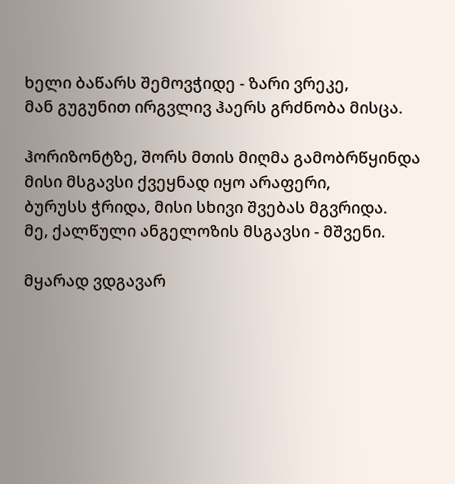ხელი ბაწარს შემოვჭიდე - ზარი ვრეკე,
მან გუგუნით ირგვლივ ჰაერს გრძნობა მისცა.

ჰორიზონტზე, შორს მთის მიღმა გამობრწყინდა
მისი მსგავსი ქვეყნად იყო არაფერი,
ბურუსს ჭრიდა, მისი სხივი შვებას მგვრიდა.
მე, ქალწული ანგელოზის მსგავსი - მშვენი.

მყარად ვდგავარ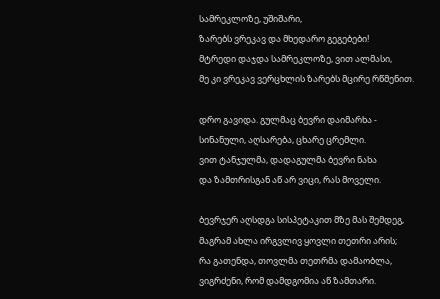სამრეკლოზე, უშიშარი,
ზარებს ვრეკავ და მხედარო გეგებები!
მტრედი დაჯდა სამრეკლოზე, ვით ალმასი,
მე კი ვრეკავ ვერცხლის ზარებს მცირე რწმენით.

დრო გავიდა. გულმაც ბევრი დაიმარხა -
სინანული, აღსარება, ცხარე ცრემლი.
ვით ტანჯულმა, დადაგულმა ბევრი ნახა
და ზამთრისგან აწ არ ვიცი, რას მოველი.

ბევრჯერ აღსდგა სისპეტაკით მზე მას შემდეგ,
მაგრამ ახლა ირგვლივ ყოვლი თეთრი არის;
რა გათენდა, თოვლმა თეთრმა დამაობლა,
ვიგრძენი, რომ დამდგომია აწ ზამთარი.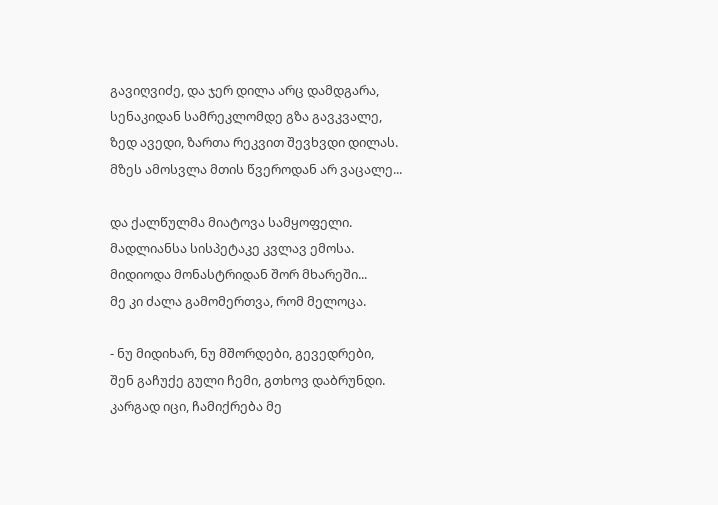გავიღვიძე, და ჯერ დილა არც დამდგარა,
სენაკიდან სამრეკლომდე გზა გავკვალე,
ზედ ავედი, ზართა რეკვით შევხვდი დილას.
მზეს ამოსვლა მთის წვეროდან არ ვაცალე...

და ქალწულმა მიატოვა სამყოფელი.
მადლიანსა სისპეტაკე კვლავ ემოსა.
მიდიოდა მონასტრიდან შორ მხარეში...
მე კი ძალა გამომერთვა, რომ მელოცა.

- ნუ მიდიხარ, ნუ მშორდები, გევედრები,
შენ გაჩუქე გული ჩემი, გთხოვ დაბრუნდი.
კარგად იცი, ჩამიქრება მე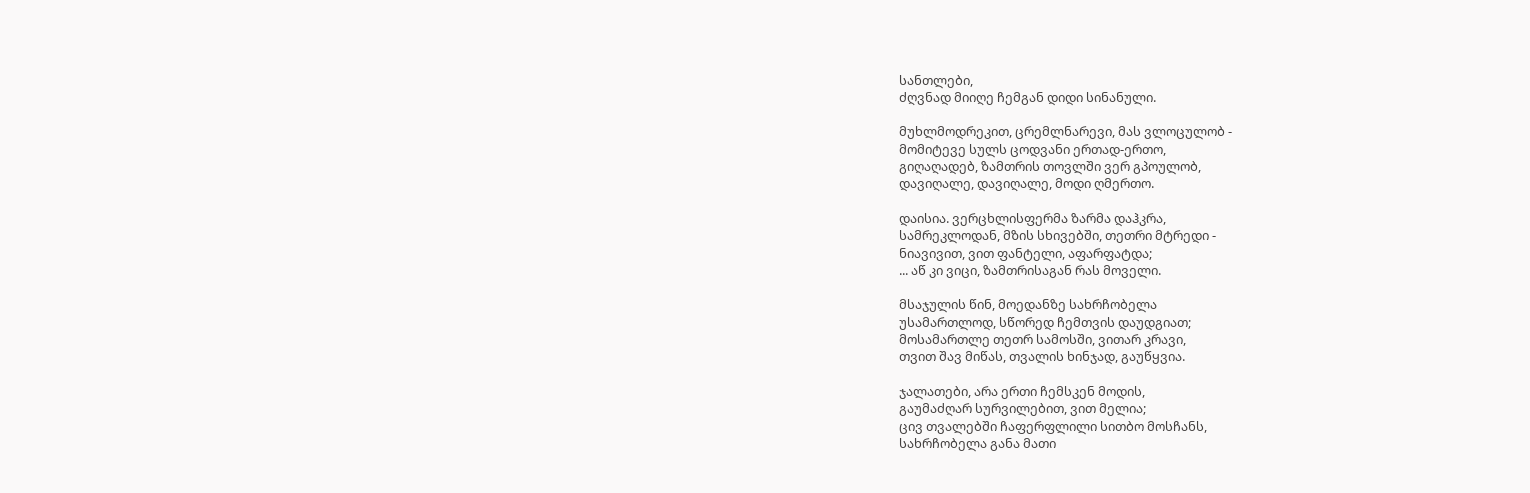სანთლები,
ძღვნად მიიღე ჩემგან დიდი სინანული.

მუხლმოდრეკით, ცრემლნარევი, მას ვლოცულობ -
მომიტევე სულს ცოდვანი ერთად-ერთო,
გიღაღადებ, ზამთრის თოვლში ვერ გპოულობ,
დავიღალე, დავიღალე, მოდი ღმერთო.

დაისია. ვერცხლისფერმა ზარმა დაჰკრა,
სამრეკლოდან, მზის სხივებში, თეთრი მტრედი -
ნიავივით, ვით ფანტელი, აფარფატდა;
... აწ კი ვიცი, ზამთრისაგან რას მოველი.

მსაჯულის წინ, მოედანზე სახრჩობელა
უსამართლოდ, სწორედ ჩემთვის დაუდგიათ;
მოსამართლე თეთრ სამოსში, ვითარ კრავი,
თვით შავ მიწას, თვალის ხინჯად, გაუწყვია.

ჯალათები, არა ერთი ჩემსკენ მოდის,
გაუმაძღარ სურვილებით, ვით მელია;
ცივ თვალებში ჩაფერფლილი სითბო მოსჩანს,
სახრჩობელა განა მათი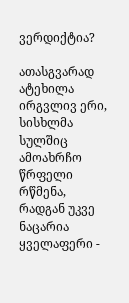ვერდიქტია?

ათასგვარად ატეხილა ირგვლივ ერი,
სისხლმა სულშიც ამოახრჩო წრფელი რწმენა,
რადგან უკვე ნაცარია ყველაფერი -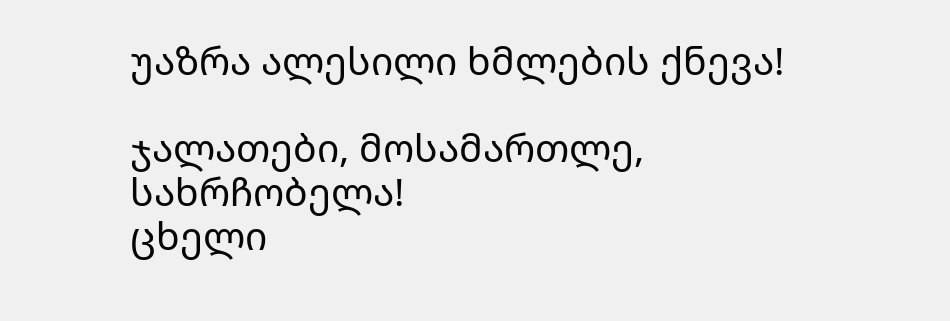უაზრა ალესილი ხმლების ქნევა!

ჯალათები, მოსამართლე, სახრჩობელა!
ცხელი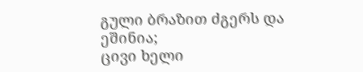გული ბრაზით ძგერს და ეშინია;
ცივი ხელი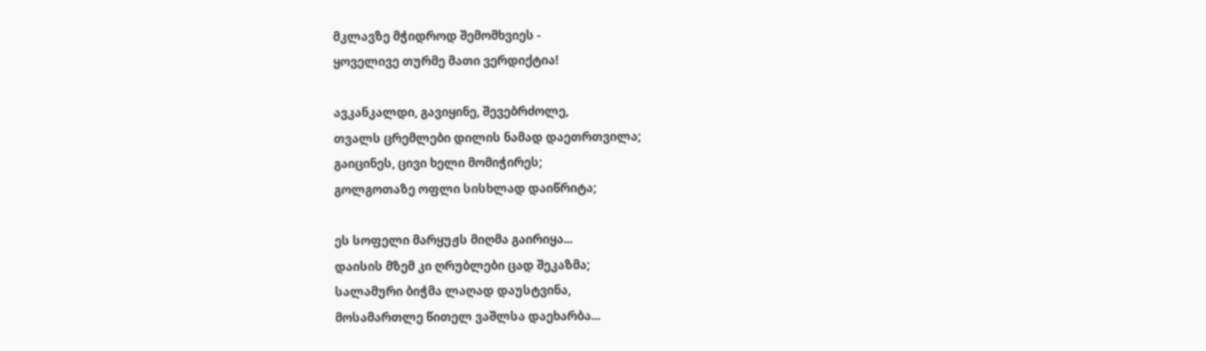მკლავზე მჭიდროდ შემომხვიეს -
ყოველივე თურმე მათი ვერდიქტია!

ავკანკალდი, გავიყინე, შევებრძოლე,
თვალს ცრემლები დილის ნამად დაეთრთვილა;
გაიცინეს, ცივი ხელი მომიჭირეს;
გოლგოთაზე ოფლი სისხლად დაიწრიტა;

ეს სოფელი მარყუჟს მიღმა გაირიყა...
დაისის მზემ კი ღრუბლები ცად შეკაზმა;
სალამური ბიჭმა ლაღად დაუსტვინა,
მოსამართლე წითელ ვაშლსა დაეხარბა...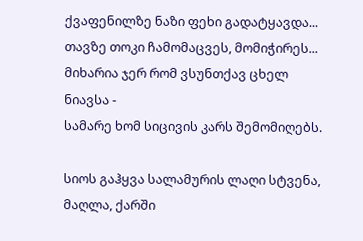ქვაფენილზე ნაზი ფეხი გადატყავდა...
თავზე თოკი ჩამომაცვეს, მომიჭირეს...
მიხარია ჯერ რომ ვსუნთქავ ცხელ ნიავსა -
სამარე ხომ სიცივის კარს შემომიღებს.

სიოს გაჰყვა სალამურის ლაღი სტვენა,
მაღლა, ქარში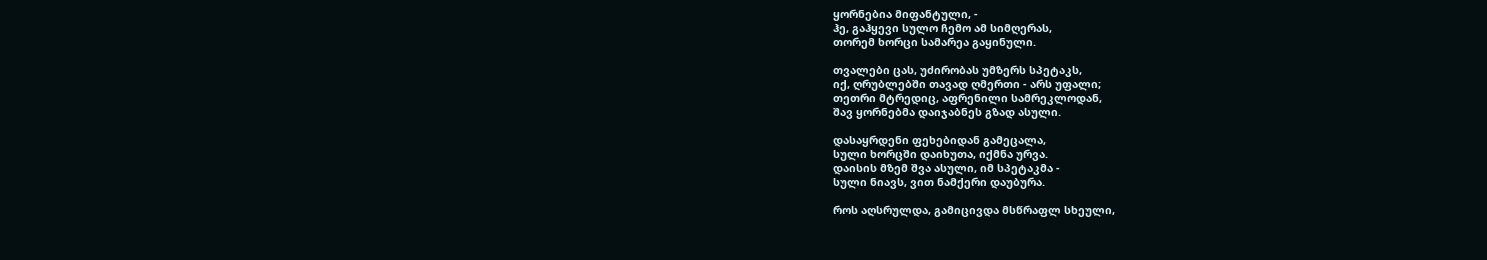ყორნებია მიფანტული, -
ჰე, გაჰყევი სულო ჩემო ამ სიმღერას,
თორემ ხორცი სამარეა გაყინული.

თვალები ცას, უძირობას უმზერს სპეტაკს,
იქ, ღრუბლებში თავად ღმერთი - არს უფალი;
თეთრი მტრედიც, აფრენილი სამრეკლოდან,
შავ ყორნებმა დაიჯაბნეს გზად ასული.

დასაყრდენი ფეხებიდან გამეცალა,
სული ხორცში დაიხუთა, იქმნა ურვა.
დაისის მზემ შვა ასული, იმ სპეტაკმა -
სული ნიავს, ვით ნამქერი დაუბურა.

როს აღსრულდა, გამიცივდა მსწრაფლ სხეული,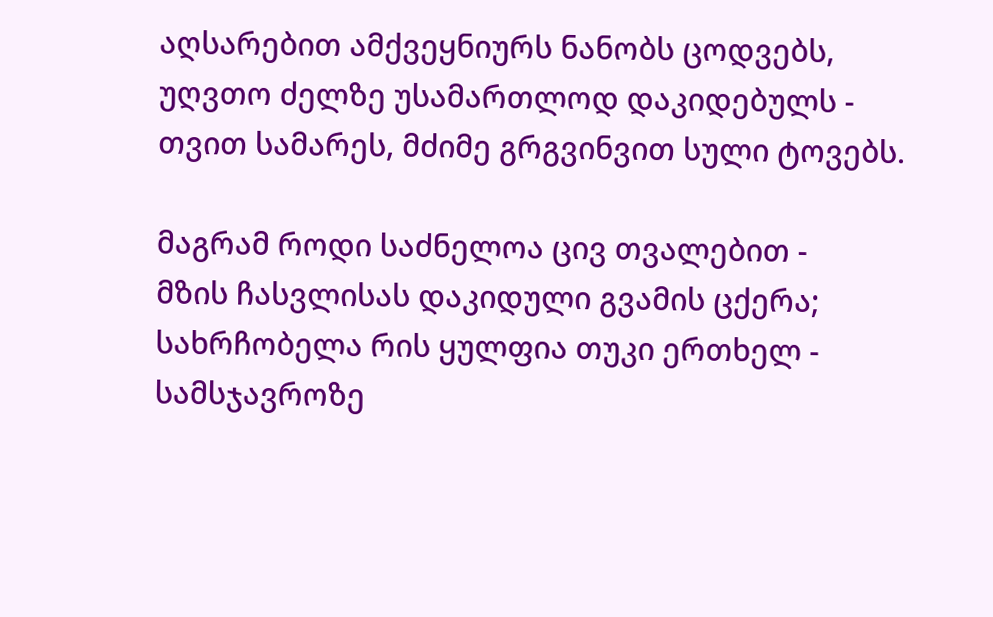აღსარებით ამქვეყნიურს ნანობს ცოდვებს,
უღვთო ძელზე უსამართლოდ დაკიდებულს -
თვით სამარეს, მძიმე გრგვინვით სული ტოვებს.

მაგრამ როდი საძნელოა ცივ თვალებით -
მზის ჩასვლისას დაკიდული გვამის ცქერა;
სახრჩობელა რის ყულფია თუკი ერთხელ -
სამსჯავროზე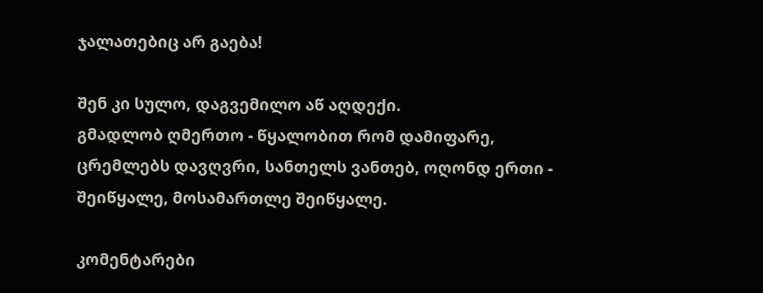ჯალათებიც არ გაება!

შენ კი სულო, დაგვემილო აწ აღდექი.
გმადლობ ღმერთო - წყალობით რომ დამიფარე,
ცრემლებს დავღვრი, სანთელს ვანთებ, ოღონდ ერთი -
შეიწყალე, მოსამართლე შეიწყალე.

კომენტარები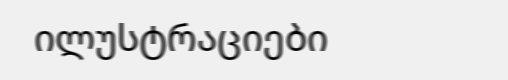ილუსტრაციები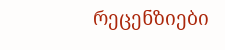რეცენზიები